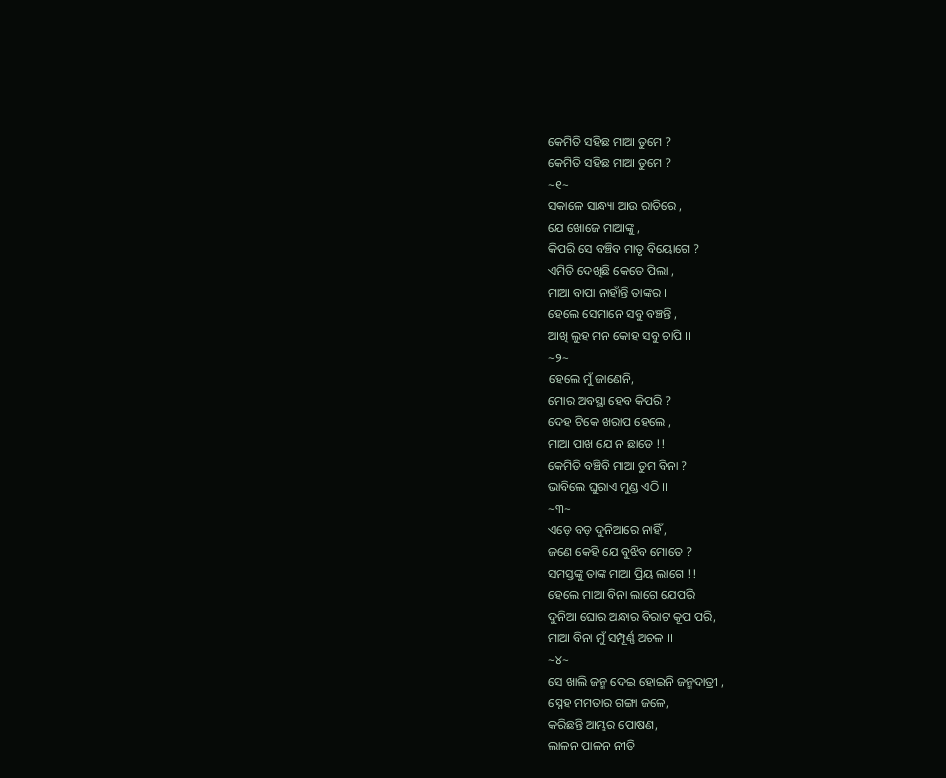କେମିତି ସହିଛ ମାଆ ତୁମେ ?
କେମିତି ସହିଛ ମାଆ ତୁମେ ?
~୧~
ସକାଳେ ସାନ୍ଧ୍ୟା ଆଉ ରାତିରେ ,
ଯେ ଖୋଜେ ମାଆଙ୍କୁ ,
କିପରି ସେ ବଞ୍ଚିବ ମାତୃ ବିୟୋଗେ ?
ଏମିତି ଦେଖିଛି କେତେ ପିଲା ,
ମାଆ ବାପା ନାହାଁନ୍ତି ତାଙ୍କର ।
ହେଲେ ସେମାନେ ସବୁ ବଞ୍ଚନ୍ତି ,
ଆଖି ଲୁହ ମନ କୋହ ସବୁ ଚାପି ।।
~୨~
ହେଲେ ମୁଁ ଜାଣେନି,
ମୋର ଅବସ୍ଥା ହେବ କିପରି ?
ଦେହ ଟିକେ ଖରାପ ହେଲେ ,
ମାଆ ପାଖ ଯେ ନ ଛାଡେ !!
କେମିତି ବଞ୍ଚିବି ମାଆ ତୁମ ବିନା ?
ଭାବିଲେ ଘୁରାଏ ମୁଣ୍ଡ ଏଠି ।।
~୩~
ଏଡ଼େ ବଡ଼ ଦୁନିଆରେ ନାହିଁ ,
ଜଣେ କେହି ଯେ ବୁଝିବ ମୋତେ ?
ସମସ୍ତଙ୍କୁ ତାଙ୍କ ମାଆ ପ୍ରିୟ ଲାଗେ !!
ହେଲେ ମାଆ ବିନା ଲାଗେ ଯେପରି
ଦୁନିଆ ଘୋର ଅନ୍ଧାର ବିରାଟ କୂପ ପରି,
ମାଆ ବିନା ମୁଁ ସମ୍ପୂର୍ଣ୍ଣ ଅଚଳ ।।
~୪~
ସେ ଖାଲି ଜନ୍ମ ଦେଇ ହୋଇନି ଜନ୍ମଦାତ୍ରୀ ,
ସ୍ନେହ ମମତାର ଗଙ୍ଗା ଜଳେ,
କରିଛନ୍ତି ଆମ୍ଭର ପୋଷଣ,
ଲାଳନ ପାଳନ ନୀତି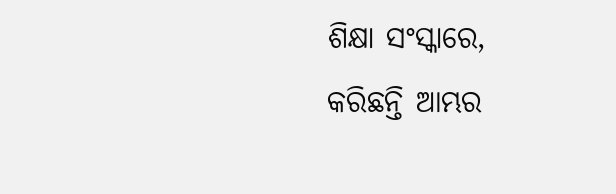ଶିକ୍ଷା ସଂସ୍କାରେ,
କରିଛନ୍ତି ଆମ୍ଭର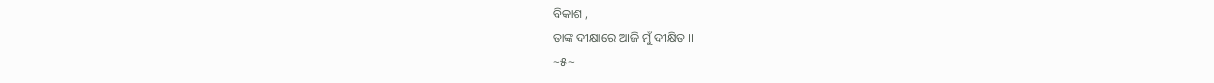ବିକାଶ ,
ତାଙ୍କ ଦୀକ୍ଷାରେ ଆଜି ମୁଁ ଦୀକ୍ଷିତ ।।
~୫~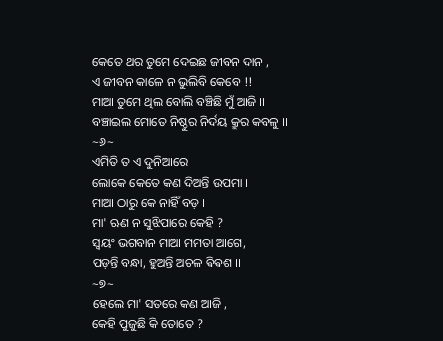କେତେ ଥର ତୁମେ ଦେଇଛ ଜୀବନ ଦାନ ,
ଏ ଜୀବନ କାଳେ ନ ଭୁଲିବି କେବେ !!
ମାଆ ତୁମେ ଥିଲ ବୋଲି ବଞ୍ଚିଛି ମୁଁ ଆଜି ।।
ବଞ୍ଚାଇଲ ମୋତେ ନିଷ୍ଠୁର ନିର୍ଦୟ କ୍ରୁର କବଳୁ ।।
~୬~
ଏମିତି ତ ଏ ଦୁନିଆରେ
ଲୋକେ କେତେ କଣ ଦିଅନ୍ତି ଉପମା ।
ମାଆ ଠାରୁ କେ ନାହିଁ ବଡ଼ ।
ମା' ଋଣ ନ ସୁଝିପାରେ କେହି ?
ସ୍ୱୟଂ ଭଗବାନ ମାଆ ମମତା ଆଗେ,
ପଡ଼ନ୍ତି ବନ୍ଧା, ହୁଅନ୍ତି ଅଚଳ ଵିଵଶ ।।
~୭~
ହେଲେ ମା' ସତରେ କଣ ଆଜି ,
କେହି ପୁଜୁଛି କି ତୋତେ ?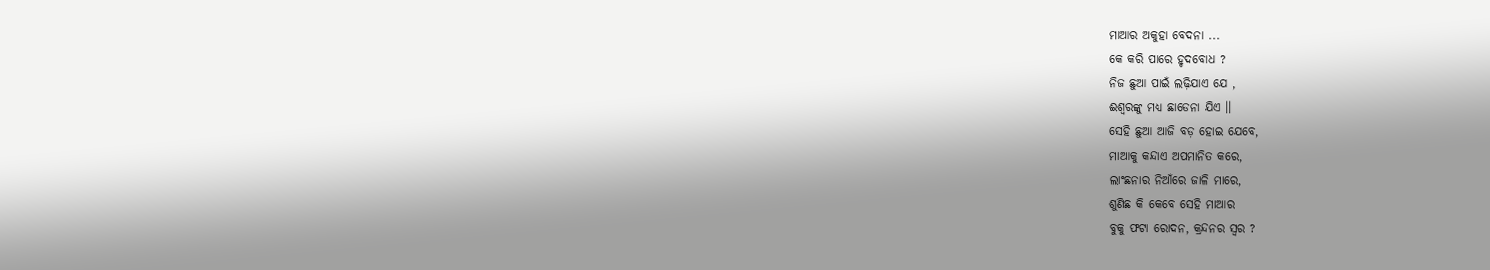ମାଆର ଅକୁହା ବେଦନା ...
କେ କରି ପାରେ ହୃଦବୋଧ ?
ନିଜ ଛୁଆ ପାଇଁ ଲଢ଼ିଯାଏ ଯେ ,
ଈଶ୍ୱରଙ୍କୁ ମଧ୍ୟ ଛାଡେନା ଯିଏ ।।
ସେହି ଛୁଆ ଆଜି ବଡ଼ ହୋଇ ଯେବେ,
ମାଆକୁ କନ୍ଦାଏ ଅପମାନିତ କରେ,
ଲାଂଛନାର ନିଆଁରେ ଜାଳି ମାରେ,
ଶୁଣିଛ କି କେବେ ସେହି ମାଆର
ବୁକୁ ଫଟା ରୋଦନ, କ୍ରନ୍ଦନର ସ୍ୱର ?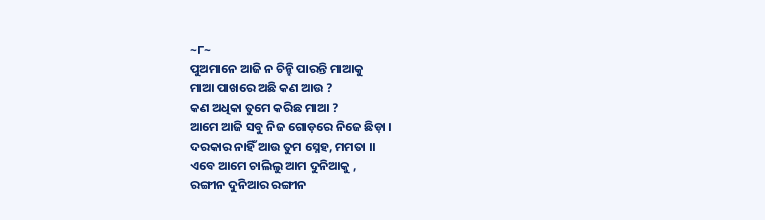~୮~
ପୁଅମାନେ ଆଜି ନ ଚିନ୍ହି ପାରନ୍ତି ମାଆକୁ
ମାଆ ପାଖରେ ଅଛି କଣ ଆଉ ?
କଣ ଅଧିକା ତୁମେ କରିଛ ମାଆ ?
ଆମେ ଆଜି ସବୁ ନିଜ ଗୋଡ଼ରେ ନିଜେ ଛିଡ଼ା ।
ଦରକାର ନାହିଁ ଆଉ ତୁମ ସ୍ନେହ, ମମତା ।।
ଏବେ ଆମେ ଚାଲିଲୁ ଆମ ଦୁନିଆକୁ ,
ରଙ୍ଗୀନ ଦୁନିଆର ରଙ୍ଗୀନ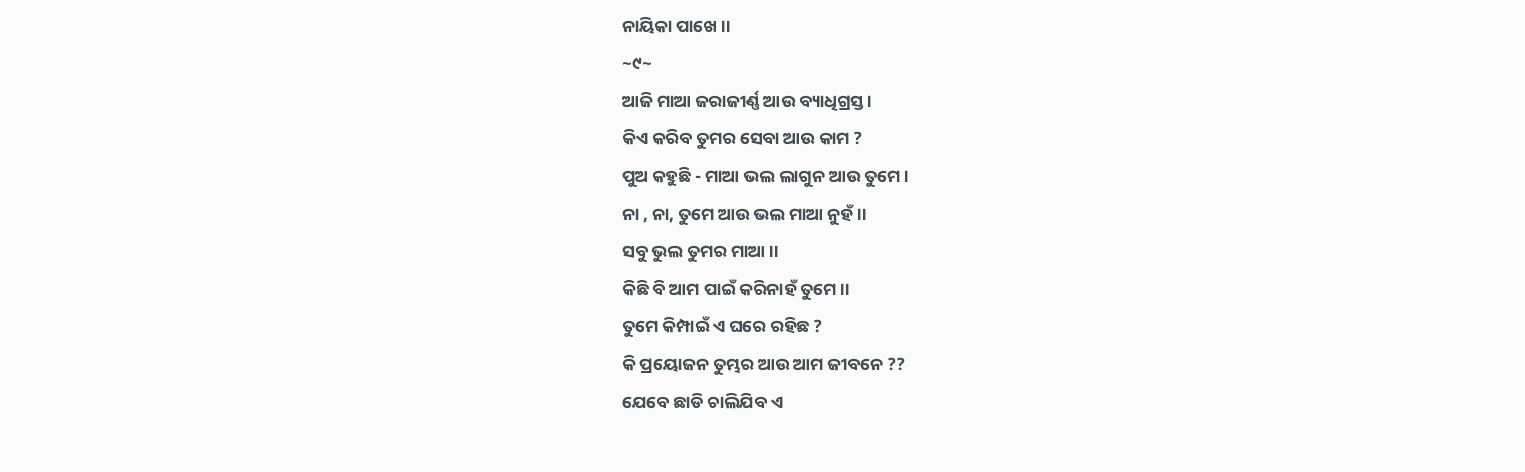ନାୟିକା ପାଖେ ।।
~୯~
ଆଜି ମାଆ ଜରାଜୀର୍ଣ୍ଣ ଆଉ ବ୍ୟାଧିଗ୍ରସ୍ତ ।
କିଏ କରିବ ତୁମର ସେବା ଆଉ କାମ ?
ପୁଅ କହୁଛି - ମାଆ ଭଲ ଲାଗୁନ ଆଉ ତୁମେ ।
ନା , ନା, ତୁମେ ଆଉ ଭଲ ମାଆ ନୁହଁ ।।
ସବୁ ଭୁଲ ତୁମର ମାଆ ।।
କିଛି ବି ଆମ ପାଇଁ କରିନାହଁ ତୁମେ ।।
ତୁମେ କିମ୍ପାଇଁ ଏ ଘରେ ରହିଛ ?
କି ପ୍ରୟୋଜନ ତୁମ୍ଭର ଆଉ ଆମ ଜୀବନେ ??
ଯେବେ ଛାଡି ଚାଲିଯିବ ଏ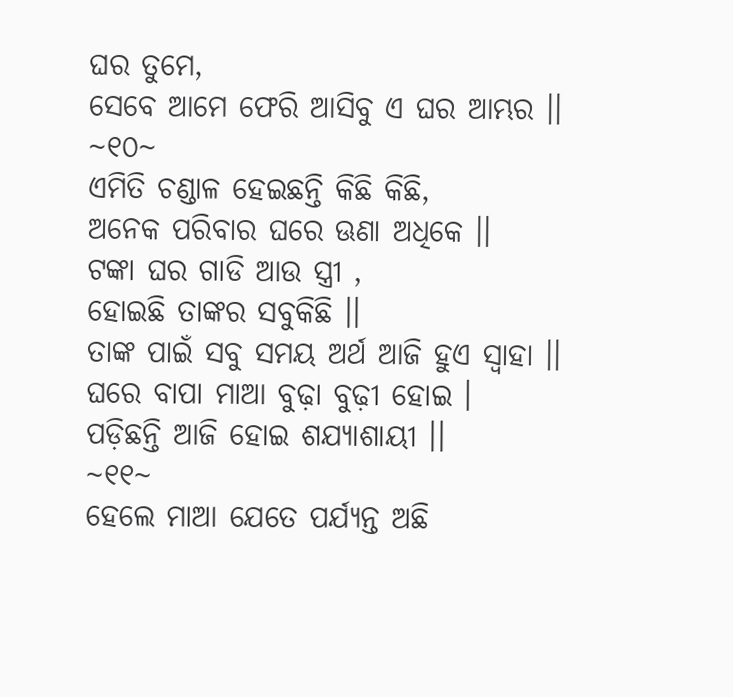ଘର ତୁମେ,
ସେବେ ଆମେ ଫେରି ଆସିବୁ ଏ ଘର ଆମ୍ଭର ।।
~୧୦~
ଏମିତି ଚଣ୍ଡାଳ ହେଇଛନ୍ତି କିଛି କିଛି,
ଅନେକ ପରିବାର ଘରେ ଊଣା ଅଧିକେ ।।
ଟଙ୍କା ଘର ଗାଡି ଆଉ ସ୍ତ୍ରୀ ,
ହୋଇଛି ତାଙ୍କର ସବୁକିଛି ।।
ତାଙ୍କ ପାଇଁ ସବୁ ସମୟ ଅର୍ଥ ଆଜି ହୁଏ ସ୍ୱାହା ।।
ଘରେ ବାପା ମାଆ ବୁଢ଼ା ବୁଢ଼ୀ ହୋଇ ।
ପଡ଼ିଛନ୍ତି ଆଜି ହୋଇ ଶଯ୍ୟାଶାୟୀ ।।
~୧୧~
ହେଲେ ମାଆ ଯେତେ ପର୍ଯ୍ୟନ୍ତ ଅଛି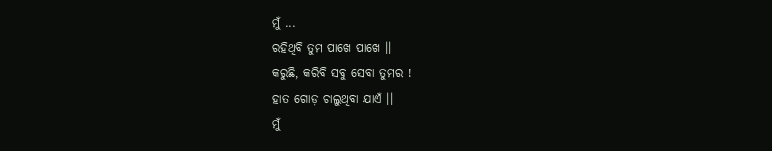ମୁଁ ...
ରହିଥିବି ତୁମ ପାଖେ ପାଖେ ।।
କରୁଛି, କରିବି ସବୁ ସେବା ତୁମର !
ହାତ ଗୋଡ଼ ଚାଲୁଥିବା ଯାଏଁ ।।
ମୁଁ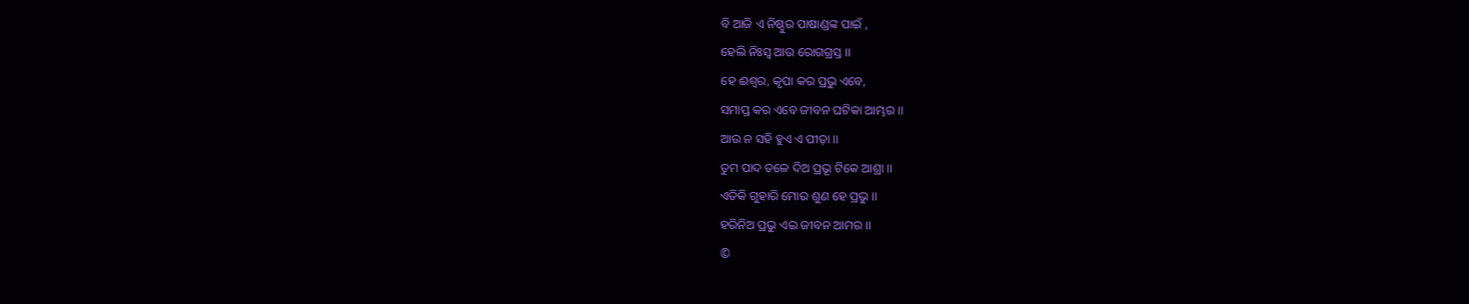ବି ଆଜି ଏ ନିଷ୍ଠୁର ପାଷାଣ୍ଡଙ୍କ ପାଇଁ ,
ହେଲି ନିଃସ୍ବ ଆଉ ରୋଗଗ୍ରସ୍ତ ।।
ହେ ଈଶ୍ୱର, କୃପା କର ପ୍ରଭୁ ଏବେ,
ସମାପ୍ତ କର ଏବେ ଜୀବନ ଘଟିକା ଆମ୍ଭର ।।
ଆଉ ନ ସହି ହୁଏ ଏ ପୀଡ଼ା ।।
ତୁମ ପାଦ ତଳେ ଦିଅ ପ୍ରଭୂ ଟିକେ ଆଶ୍ରା ।।
ଏତିକି ଗୁହାରି ମୋର ଶୁଣ ହେ ପ୍ରଭୁ ।।
ହରିନିଅ ପ୍ରଭୁ ଏଇ ଜୀବନ ଆମର ।।
©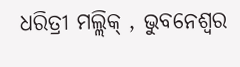ଧରିତ୍ରୀ ମଲ୍ଲିକ୍ , ଭୁବନେଶ୍ୱର